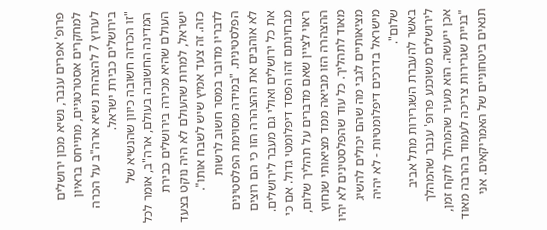פרופ' אפרים ענבר, נשיא מכון ירושלים למחקרים אסטרטגיים, מתייחס בראיון לערוץ 7 להצהרת נשיא ארה"ב על הכרה בירושלים כבירת ישראל.
"זו הכרזה חשובה כיוון שהנשיא של המדינה החשובה בעולם, ארה"ב, אומר לכל העולם שהיא מכירה בירושלים כבירת ישראל, למרות שהעולם לא היה נוקט בצעד כזה. זה צעד אמיץ שיש לשבח אותו".
לדבריו מדובר במסר חשוב לרשות הפלסטינית. "במידה מסוימת הפלסטינים לא אוהבים את ההצהרה הזו כי הם רוצים את כל ירושלים ואולי גם מעבר לירושלים. מבחינתם זהו הפסד דיפלומטי גדול. אם כי ראוי לציין שאם מדברים על תהליך שלום, ההצהרה הזו מביאה ממד מציאותי שנחוץ מאוד לתהליך. כל עוד שהפלסטינים לא יהיו מציאותיים לגבי מה שהם יכולים להשיג מישראל בדרכים דיפלומטיות - לא יהיה שלום".
באשר להעברת השגרירות מתל אביב לירושלים משוכנע פרופ' ענבר שהמהלך אכן ייעשה. הוא מעיר שהמהלך לוקח זמן, "בניית שגרירות צריכה לעמוד בהרבה מאוד תנאים ביטחוניים של האמריקאים. אני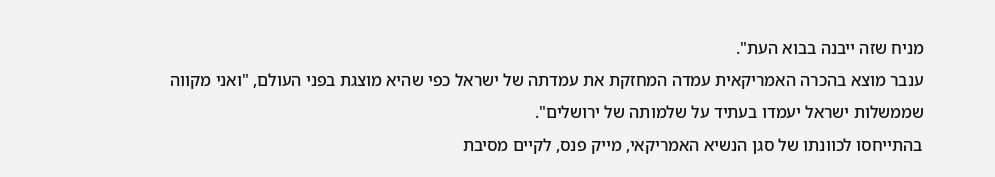מניח שזה ייבנה בבוא העת".
ענבר מוצא בהכרה האמריקאית עמדה המחזקת את עמדתה של ישראל כפי שהיא מוצגת בפני העולם, "ואני מקווה שממשלות ישראל יעמדו בעתיד על שלמותה של ירושלים".
בהתייחסו לכוונתו של סגן הנשיא האמריקאי, מייק פנס, לקיים מסיבת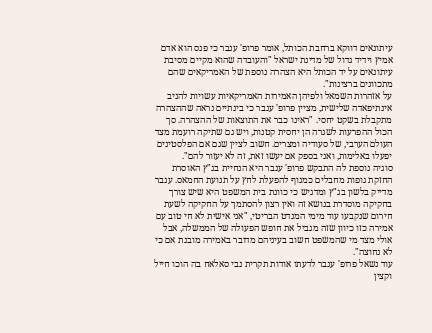עיתונאים דווקא ברחבת הכותל, אומר פרופ' ענבר כי פנס הוא אדם אמיץ וידיד גדול של מדינת ישראל "והעובדה שהוא מקיים מסיבת עיתונאים על יד הכותל היא הצהרה נוספת של האמריקאים שהם מתכוונים ברצינות".
על אזהרות השמאל ולפיהן האמירות האמריקאיות עשויות להניב אינתיפאדה שלישית, מציין פרופ' ענבר כי בינתיים נראה שההצהרה מתקבלת בשקט יחסי. "ראינו כבר את התוצאות של ההצהרה. סך הכול ההפרעות לשגרה הן יחסית קטנות, ויש גם שתיקה רועמת מצד העולם הערבי, של סעודיה ומצרים. חשוב לציין שגם אם הפלסטינים יפעלו באלימות, ואני בספק אם יעשו זאת, זה לא יעזור להם".
סוגיה נוספת לה התבקש פרופ' ענבר היא הנחיית בג"ץ האוסרת החזקת גופות מחבלים כמנוף להפעלת לחץ על תנועת החמאס. ענבר מדייק בלשון בג"ץ ומדגיש כי כוונת בית המשפט היא שיש צורך בחקיקה מוסדרת בנושא זה ואין רצון להסתמך על החקיקה לשעת חירום שנקבעו עוד מימי המנדט הבריטי, "אני אישית לא חי טוב עם אמירה כזו כיוון שזה מגביל את חופש הפעולה של הממשלה, אבל אולי מצד מי שהמשפט חשוב בעיניהם מדובר באמירה מובנת אם כי לא נחוצה".
עוד נשאל פרופ' ענבר לדעתו אודות תקרית נבי סאלאח בה הוכו חייל וקצין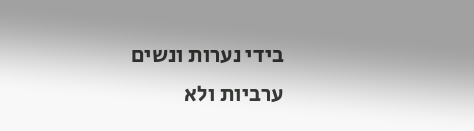בידי נערות ונשים ערביות ולא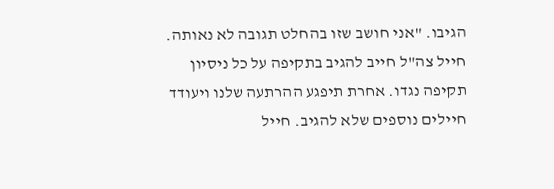הגיבו. "אני חושב שזו בהחלט תגובה לא נאותה. חייל צה"ל חייב להגיב בתקיפה על כל ניסיון תקיפה נגדו. אחרת תיפגע ההרתעה שלנו ויעודד חיילים נוספים שלא להגיב. חייל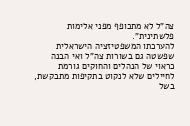צה"ל לא מתכופף מפני אלימות פלשתינית".
להערכתו המשפטיזציה הישראלית שפשטה גם בשורות צה"ל ואי הבנה כראוי של הנהלים והחוקים גורמת לחיילים שלא לנקוט בתקיפות מתבקשת, בשל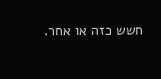חשש כזה או אחר.